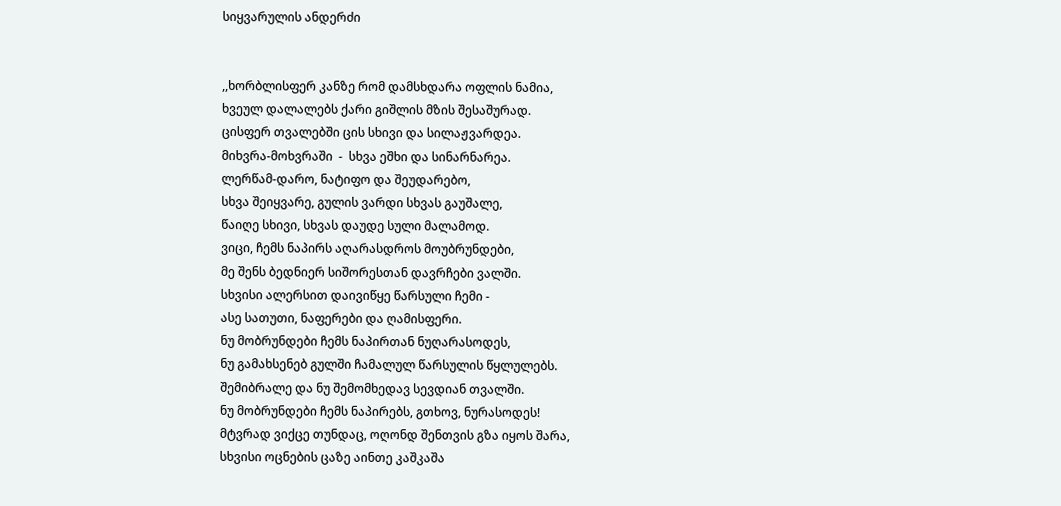სიყვარულის ანდერძი


,,ხორბლისფერ კანზე რომ დამსხდარა ოფლის ნამია,
ხვეულ დალალებს ქარი გიშლის მზის შესაშურად.
ცისფერ თვალებში ცის სხივი და სილაჟვარდეა.
მიხვრა-მოხვრაში  -  სხვა ეშხი და სინარნარეა.
ლერწამ-დარო, ნატიფო და შეუდარებო,
სხვა შეიყვარე, გულის ვარდი სხვას გაუშალე,
წაიღე სხივი, სხვას დაუდე სული მალამოდ.
ვიცი, ჩემს ნაპირს აღარასდროს მოუბრუნდები,
მე შენს ბედნიერ სიშორესთან დავრჩები ვალში.
სხვისი ალერსით დაივიწყე წარსული ჩემი -
ასე სათუთი, ნაფერები და ღამისფერი.
ნუ მობრუნდები ჩემს ნაპირთან ნუღარასოდეს,
ნუ გამახსენებ გულში ჩამალულ წარსულის წყლულებს.
შემიბრალე და ნუ შემომხედავ სევდიან თვალში.
ნუ მობრუნდები ჩემს ნაპირებს, გთხოვ, ნურასოდეს!
მტვრად ვიქცე თუნდაც, ოღონდ შენთვის გზა იყოს შარა,
სხვისი ოცნების ცაზე აინთე კაშკაშა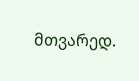მთვარედ.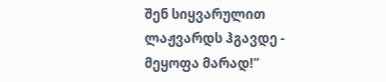შენ სიყვარულით ლაჟვარდს ჰგავდე - მეყოფა მარად!”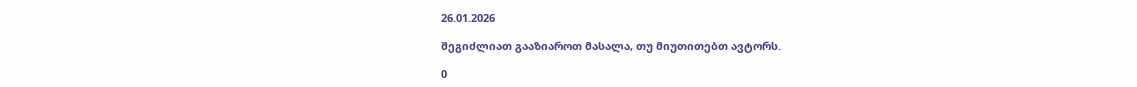26.01.2026

შეგიძლიათ გააზიაროთ მასალა, თუ მიუთითებთ ავტორს.

0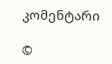კომენტარი

©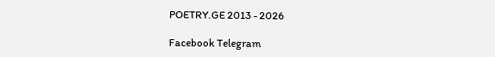POETRY.GE 2013 - 2026

Facebook Telegram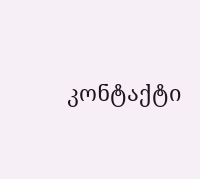კონტაქტი